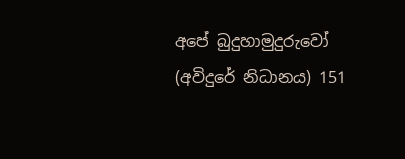අපේ බුදුහාමුදුරුවෝ (අවිදුරේ නිධානය) 151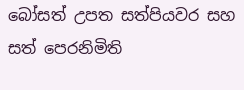බෝසත් උපත සත්පියවර සහ සත් පෙරනිමිති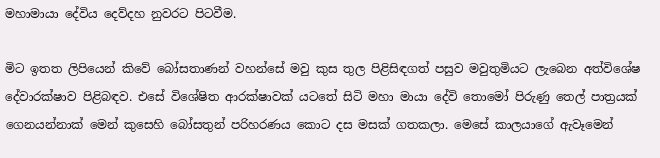මහාමායා දේවිය දෙව්දහ නුවරට පිටවීම.

මිට ඉතත ලිපියෙන් කිවේ බෝසතාණන් වහන්සේ මවු කුස තුල පිළිසිඳගත් පසුව මවුතුමියට ලැබෙන අත්විශේෂ දේවාරක්ෂාව පිළිබඳව. එසේ විශේෂිත ආරක්ෂාවක් යටතේ සිටි මහා මායා දේවි තොමෝ පිරුණු තෙල් පාත්‍රයක් ගෙනයන්නාක් මෙන් කුසෙහි බෝසතුන් පරිහරණය කොට දස මසක් ගතකලා. මෙසේ කාලයාගේ ඇවෑමෙන්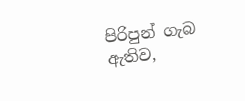පිරිපුන් ගැබ ඇතිව,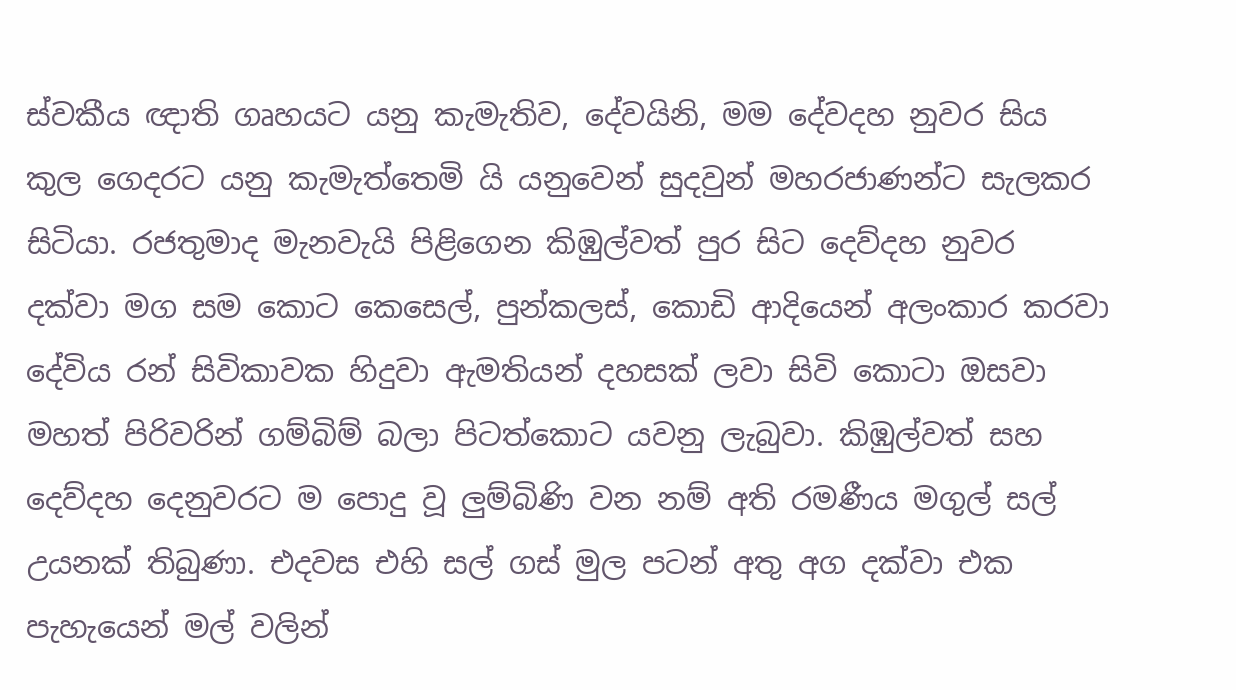ස්වකීය ඥාති ගෘහයට යනු කැමැතිව, දේවයිනි, මම දේවදහ නුවර සිය කුල ගෙදරට යනු කැමැත්තෙමි යි යනුවෙන් සුදවුන් මහරජාණන්ට සැලකර සිටියා. රජතුමාද මැනවැයි පිළිගෙන කිඹුල්වත් පුර සිට දෙව්දහ නුවර දක්වා මග සම කොට කෙසෙල්, පුන්කලස්, කොඩි ආදියෙන් අලංකාර කරවා දේවිය රන් සිවිකාවක හිදුවා ඇමතියන් දහසක් ලවා සිවි කොටා ඔසවා මහත් පිරිවරින් ගම්බිම් බලා පිටත්කොට යවනු ලැබුවා. කිඹුල්වත් සහ දෙව්දහ දෙනුවරට ම පොදු වූ ලුම්බිණි වන නම් අති රමණීය මගුල් සල් උයනක් තිබුණා. එදවස එහි සල් ගස් මුල පටන් අතු අග දක්වා එක පැහැයෙන් මල් වලින්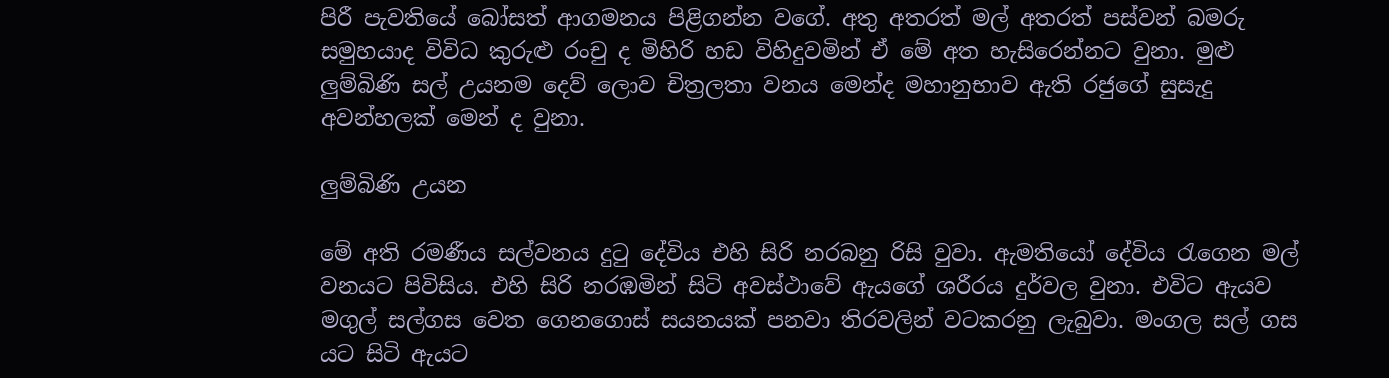පිරී පැවතියේ බෝසත් ආගමනය පිළිගන්න වගේ. අතු අතරත් මල් අතරත් පස්වන් බමරු සමුහයාද විවිධ කුරුළු රංචු ද මිහිරි හඩ විහිදුවමින් ඒ මේ අත හැසිරෙන්නට වුනා. මුළු ලුම්බිණි සල් උයනම දෙව් ලොව චිත්‍රලතා වනය මෙන්ද මහානුභාව ඇති රජුගේ සුසැදු අවන්හලක් මෙන් ද වුනා.

ලුම්බිණි උයන

මේ අති රමණීය සල්වනය දුටු දේවිය එහි සිරි නරබනු රිසි වුවා. ඇමතියෝ දේවිය රැගෙන මල් වනයට පිවිසිය. එහි සිරි නරඹමින් සිටි අවස්ථාවේ ඇයගේ ශරීරය දුර්වල වුනා. එවිට ඇයව මගුල් සල්ගස වෙත ගෙනගොස් සයනයක් පනවා තිරවලින් වටකරනු ලැබුවා. මංගල සල් ගස යට සිටි ඇයට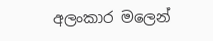අලංකාර මලෙන්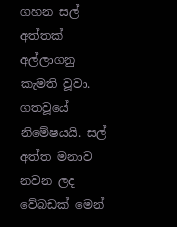ගහන සල් අත්තක් අල්ලාගනු කැමති වූවා. ගතවූයේ නිමේෂයයි. සල් අත්ත මනාව නවන ලද වේබඩක් මෙන්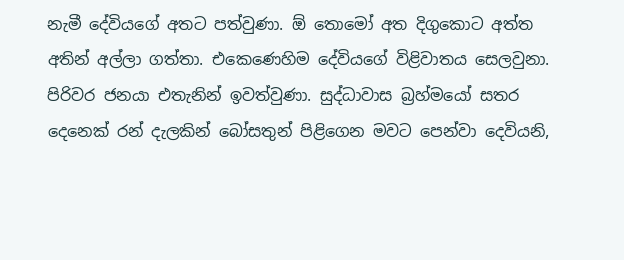නැමී දේවියගේ අතට පත්වුණා. ඕ තොමෝ අත දිගුකොට අත්ත අතින් අල්ලා ගත්තා. එකෙණෙහිම දේවියගේ විළිවාතය සෙලවුනා. පිරිවර ජනයා එතැනින් ඉවත්වුණා. සුද්ධාවාස බ්‍රහ්මයෝ සතර දෙනෙක් රන් දැලකින් බෝසතුන් පිළිගෙන මවට පෙන්වා දෙවියනි,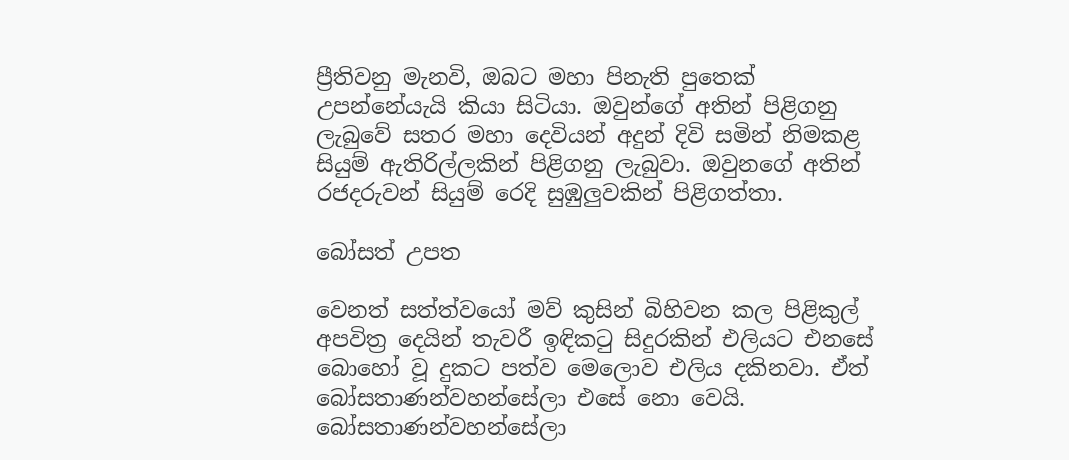ප්‍රීතිවනු මැනවි, ඔබට මහා පිනැති පුතෙක් උපන්නේයැයි කියා සිටියා. ඔවුන්ගේ අතින් පිළිගනු ලැබුවේ සතර මහා දෙවියන් අදුන් දිවි සමින් නිමකළ සියුම් ඇතිරිල්ලකින් පිළිගනු ලැබුවා. ඔවුනගේ අතින් රජදරුවන් සියුම් රෙදි සුඹුලුවකින් පිළිගත්තා.

බෝසත් උපත

වෙනත් සත්ත්වයෝ මව් කුසින් බිහිවන කල පිළිකුල් අපවිත්‍ර දෙයින් තැවරී ඉඳිකටු සිදුරකින් එලියට එනසේ බොහෝ වූ දුකට පත්ව මෙලොව එලිය දකිනවා. ඒත් බෝසතාණන්වහන්සේලා එසේ නො වෙයි. බෝසතාණන්වහන්සේලා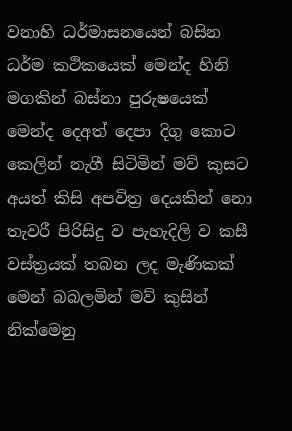වනාහි ධර්මාසනයෙන් බසින ධර්ම කථිකයෙක් මෙන්ද හිනි මගකින් බස්නා පුරුෂයෙක් මෙන්ද දෙඅත් දෙපා දිගු කොට කෙලින් නැගී සිටිමින් මව් කුසට අයත් කිසි අපවිත්‍ර දෙයකින් නො තැවරී පිරිසිදු ව පැහැදිලි ව කසී වස්ත්‍රයක් තබන ලද මැණිකක් මෙන් බබලමින් මව් කුසින් නික්මෙනු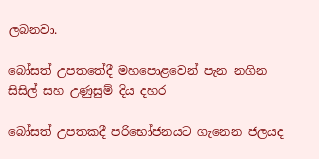ලබනවා.

බෝසත් උපතතේදී මහපොළවෙන් පැන නගින සිසිල් සහ උණුසුම් දිය දහර

බෝසත් උපතකදී පරිභෝජනයට ගැනෙන ජලයද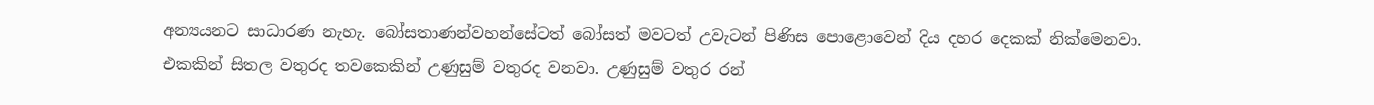අන්‍යයනට සාධාරණ නැහැ. බෝසතාණන්වහන්සේටත් බෝසත් මවටත් උවැටන් පිණිස පොළොවෙන් දිය දහර දෙකක් නික්මෙනවා. එකකින් සිතල වතුරද තවකෙකින් උණුසුම් වතුරද වනවා. උණුසුම් වතුර රන්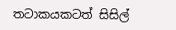තටාකයකටත් සිසිල්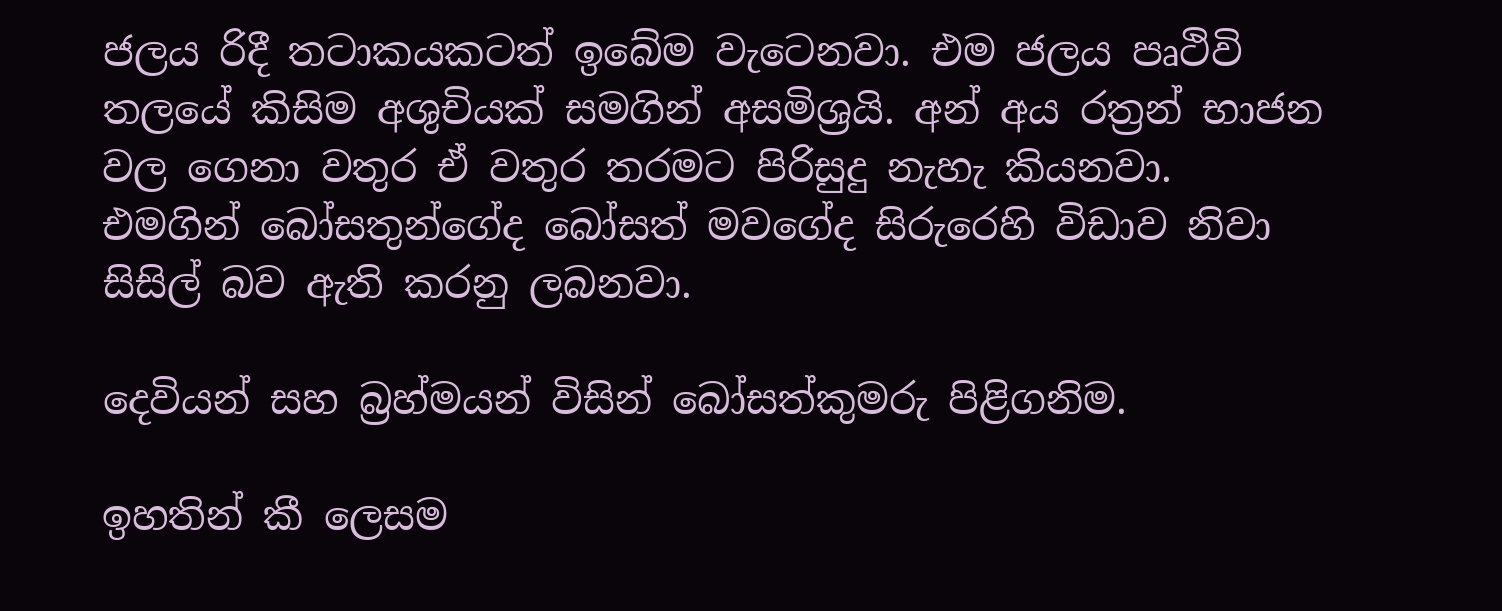ජලය රිදී තටාකයකටත් ඉබේම වැටෙනවා. එම ජලය පෘථිවි තලයේ කිසිම අශුචියක් සමගින් අසමිශ්‍රයි. අන් අය රත්‍රන් භාජන වල ගෙනා වතුර ඒ වතුර තරමට පිරිසුදු නැහැ කියනවා. එමගින් බෝසතුන්ගේද බෝසත් මවගේද සිරුරෙහි විඩාව නිවා සිසිල් බව ඇති කරනු ලබනවා.

දෙවියන් සහ බ්‍රහ්මයන් විසින් බෝසත්කුමරු පිළිගනිම.

ඉහතින් කී ලෙසම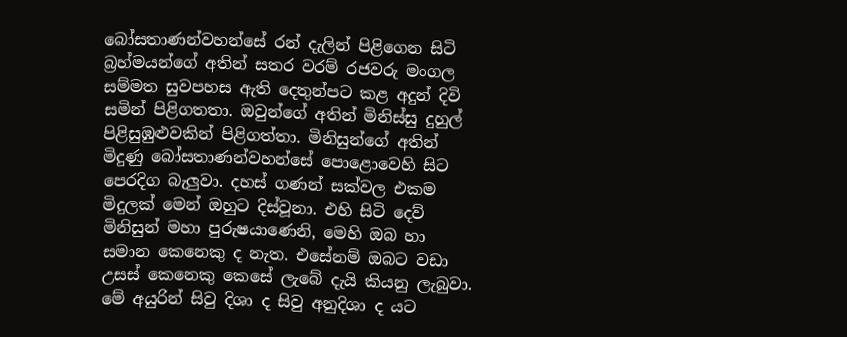බෝසතාණන්වහන්සේ රන් දැලින් පිළිගෙන සිටි බ්‍රහ්මයන්ගේ අතින් සතර වරම් රජවරු මංගල සම්මත සුවපහස ඇති දෙතුන්පට කළ අදුන් දිවි සමින් පිළිගතතා. ඔවුන්ගේ අතින් මිනිස්සු දුහුල් පිළිසුඹුළුවකින් පිළිගත්තා. මිනිසුන්ගේ අතින් මිදුණු බෝසතාණන්වහන්සේ පොළොවෙහි සිට පෙරදිග බැලුවා. දහස් ගණන් සක්වල එකම මිදුලක් මෙන් ඔහුට දිස්වූනා. එහි සිටි දෙව් මිනිසුන් මහා පුරුෂයාණෙනි, මෙහි ඔබ හා සමාන කෙනෙකු ද නැත. එසේනම් ඔබට වඩා උසස් කෙනෙකු කෙසේ ලැබේ දැයි කියනු ලැබුවා. මේ අයුරින් සිවු දිශා ද සිවු අනුදිශා ද යට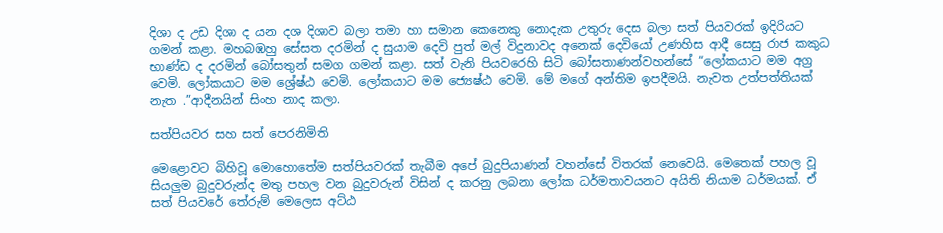දිශා ද උඩ දිශා ද යන දශ දිශාව බලා තමා හා සමාන කෙනෙකු නොදැක උතුරු දෙස බලා සත් පියවරක් ඉදිරියට ගමන් කළා. මහබඹහු සේසත දරමින් ද සුයාම දෙවි පුත් මල් විදුනාවද අනෙක් දෙවියෝ උණහිස ආදී සෙසු රාජ කකුධ භාණ්ඩ ද දරමින් බෝසතුන් සමග ගමන් කළා. සත් වැනි පියවරෙහි සිටි බෝසතාණන්වහන්සේ “ලෝකයාට මම අග්‍ර වෙමි. ලෝකයාට මම ශ්‍රේෂ්ඨ වෙමි. ලෝකයාට මම ජ්‍යෙෂ්ඨ වෙමි. මේ මගේ අන්තිම ඉපදීමයි. නැවත උත්පත්තියක් නැත .”ආදීනයින් සිංහ නාද කලා.

සත්පියවර සහ සත් පෙරනිමිති

මෙළොවට බිහිවූ මොහොතේම සත්පියවරක් තැබීම අපේ බුදුපියාණන් වහන්සේ විතරක් නෙවෙයි. මෙතෙක් පහල වූ සියලුම බුදුවරුන්ද මතු පහල වන බුදුවරුන් විසින් ද කරනු ලබනා ලෝක ධර්මතාවයනට අයිති නියාම ධර්මයක්. ඒ සත් පියවරේ තේරුම් මෙලෙස අට්ඨ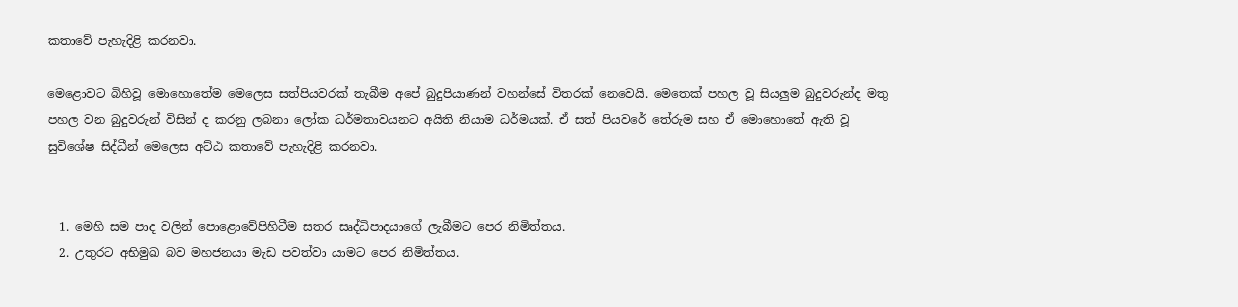කතාවේ පැහැදිළි කරනවා.

මෙළොවට බිහිවූ මොහොතේම මෙලෙස සත්පියවරක් තැබීම අපේ බුදුපියාණන් වහන්සේ විතරක් නෙවෙයි. මෙතෙක් පහල වූ සියලුම බුදුවරුන්ද මතු පහල වන බුදුවරුන් විසින් ද කරනු ලබනා ලෝක ධර්මතාවයනට අයිති නියාම ධර්මයක්. ඒ සත් පියවරේ තේරුම සහ ඒ මොහොතේ ඇති වූ සුවිශේෂ සිද්ධීන් මෙලෙස අට්ඨ කතාවේ පැහැදිළි කරනවා.


  1. මෙහි සම පාද වලින් පොළොවේපිහිටීම සතර සෘද්ධිපාදයාගේ ලැබීමට පෙර නිමිත්තය.
  2. උතුරට අභිමුඛ බව මහජනයා මැඩ පවත්වා යාමට පෙර නිමිත්තය.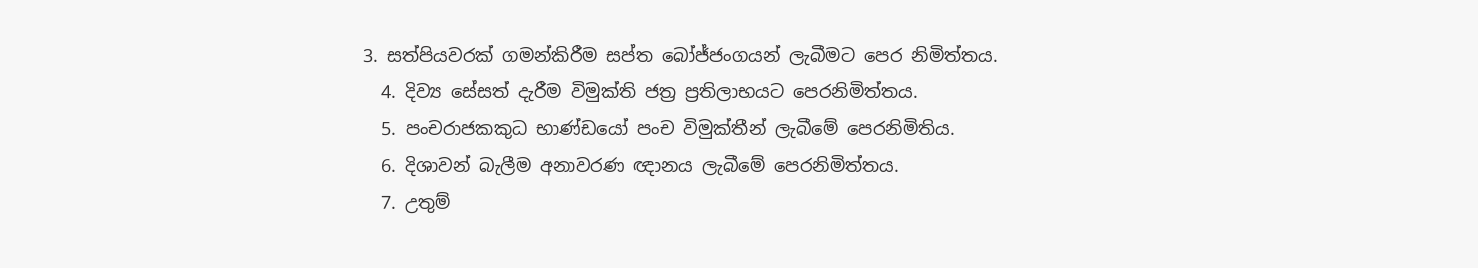3. සත්පියවරක් ගමන්කිරීම සප්ත බෝජ්ජංගයන් ලැබීමට පෙර නිමිත්තය.
  4. දිව්‍ය සේසත් දැරීම විමුක්ති ජත්‍ර ප්‍රතිලාභයට පෙරනිමිත්තය.
  5. පංචරාජකකුධ භාණ්ඩයෝ පංච විමුක්තීන් ලැබීමේ පෙරනිමිතිය.
  6. දිශාවන් බැලීම අනාවරණ ඥානය ලැබීමේ පෙරනිමිත්තය.
  7. උතුම්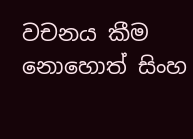වචනය කීම නොහොත් සිංහ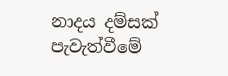නාදය දම්සක් පැවැත්වීමේ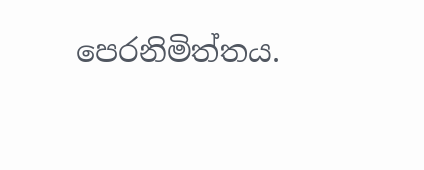පෙරනිමිත්තය.